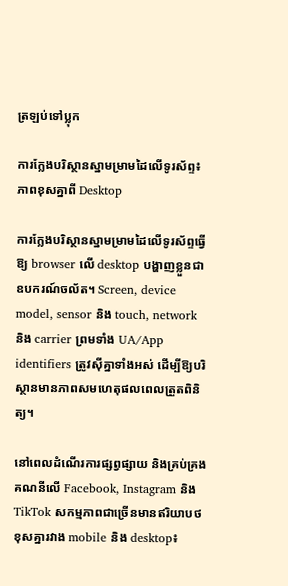ត្រឡប់ទៅប្លុក

ការក្លែងបរិស្ថានស្នាមម្រាមដៃលើទូរស័ព្ទ៖ ភាពខុសគ្នាពី Desktop

ការក្លែងបរិស្ថានស្នាមម្រាមដៃលើទូរស័ព្ទធ្វើឱ្យ browser លើ desktop បង្ហាញខ្លួនជាឧបករណ៍ចល័ត។ Screen, device model, sensor និង touch, network និង carrier ព្រមទាំង UA/App identifiers ត្រូវស៊ីគ្នាទាំងអស់ ដើម្បីឱ្យបរិស្ថានមានភាពសមហេតុផលពេលត្រួតពិនិត្យ។

នៅពេលដំណើរការផ្សព្វផ្សាយ និងគ្រប់គ្រងគណនីលើ Facebook, Instagram និង TikTok សកម្មភាពជាច្រើនមានឥរិយាបថខុសគ្នារវាង mobile និង desktop៖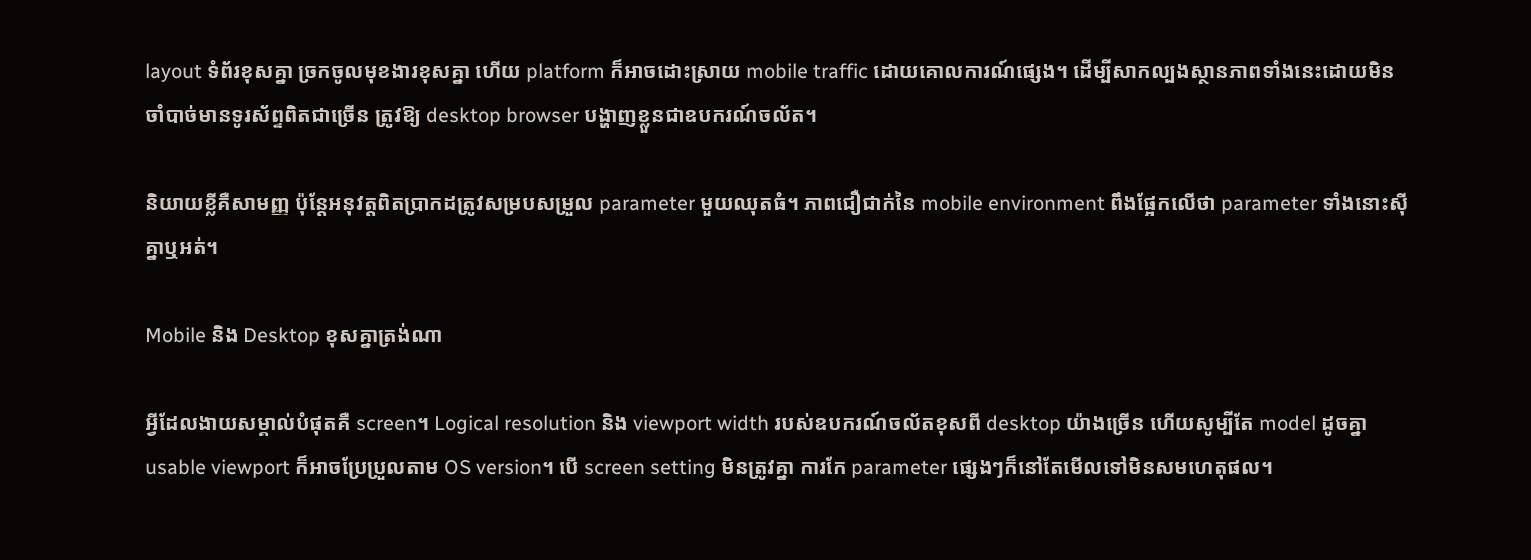layout ទំព័រខុសគ្នា ច្រកចូលមុខងារខុសគ្នា ហើយ platform ក៏អាចដោះស្រាយ mobile traffic ដោយគោលការណ៍ផ្សេង។ ដើម្បីសាកល្បងស្ថានភាពទាំងនេះដោយមិនចាំបាច់មានទូរស័ព្ទពិតជាច្រើន ត្រូវឱ្យ desktop browser បង្ហាញខ្លួនជាឧបករណ៍ចល័ត។

និយាយខ្លីគឺសាមញ្ញ ប៉ុន្តែអនុវត្តពិតប្រាកដត្រូវសម្របសម្រួល parameter មួយឈុតធំ។ ភាពជឿជាក់នៃ mobile environment ពឹងផ្អែកលើថា parameter ទាំងនោះស៊ីគ្នាឬអត់។

Mobile និង Desktop ខុសគ្នាត្រង់ណា

អ្វីដែលងាយសម្គាល់បំផុតគឺ screen។ Logical resolution និង viewport width របស់ឧបករណ៍ចល័តខុសពី desktop យ៉ាងច្រើន ហើយសូម្បីតែ model ដូចគ្នា usable viewport ក៏អាចប្រែប្រួលតាម OS version។ បើ screen setting មិនត្រូវគ្នា ការកែ parameter ផ្សេងៗក៏នៅតែមើលទៅមិនសមហេតុផល។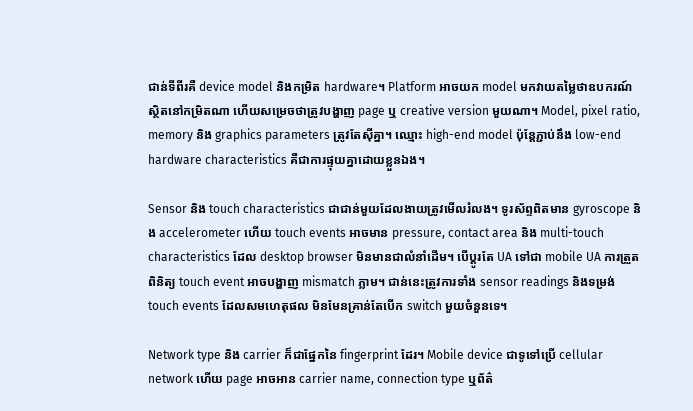ជាន់ទីពីរគឺ device model និងកម្រិត hardware។ Platform អាចយក model មកវាយតម្លៃថាឧបករណ៍ស្ថិតនៅកម្រិតណា ហើយសម្រេចថាត្រូវបង្ហាញ page ឬ creative version មួយណា។ Model, pixel ratio, memory និង graphics parameters ត្រូវតែស៊ីគ្នា។ ឈ្មោះ high-end model ប៉ុន្តែភ្ជាប់នឹង low-end hardware characteristics គឺជាការផ្ទុយគ្នាដោយខ្លួនឯង។

Sensor និង touch characteristics ជាជាន់មួយដែលងាយត្រូវមើលរំលង។ ទូរស័ព្ទពិតមាន gyroscope និង accelerometer ហើយ touch events អាចមាន pressure, contact area និង multi-touch characteristics ដែល desktop browser មិនមានជាលំនាំដើម។ បើប្ដូរតែ UA ទៅជា mobile UA ការត្រួតពិនិត្យ touch event អាចបង្ហាញ mismatch ភ្លាម។ ជាន់នេះត្រូវការទាំង sensor readings និងទម្រង់ touch events ដែលសមហេតុផល មិនមែនគ្រាន់តែបើក switch មួយចំនួនទេ។

Network type និង carrier ក៏ជាផ្នែកនៃ fingerprint ដែរ។ Mobile device ជាទូទៅប្រើ cellular network ហើយ page អាចអាន carrier name, connection type ឬព័ត៌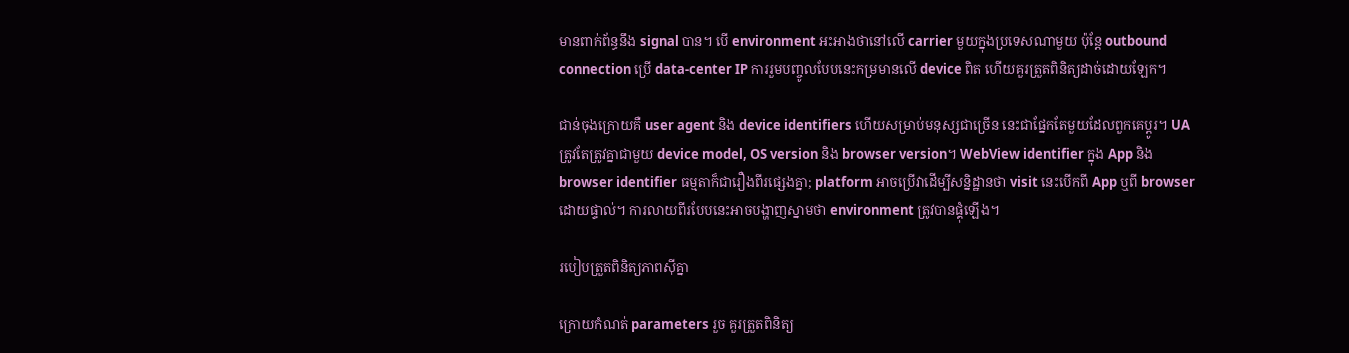មានពាក់ព័ន្ធនឹង signal បាន។ បើ environment អះអាងថានៅលើ carrier មួយក្នុងប្រទេសណាមួយ ប៉ុន្តែ outbound connection ប្រើ data-center IP ការរួមបញ្ចូលបែបនេះកម្រមានលើ device ពិត ហើយគួរត្រួតពិនិត្យដាច់ដោយឡែក។

ជាន់ចុងក្រោយគឺ user agent និង device identifiers ហើយសម្រាប់មនុស្សជាច្រើន នេះជាផ្នែកតែមួយដែលពួកគេប្ដូរ។ UA ត្រូវតែត្រូវគ្នាជាមួយ device model, OS version និង browser version។ WebView identifier ក្នុង App និង browser identifier ធម្មតាក៏ជារឿងពីរផ្សេងគ្នា; platform អាចប្រើវាដើម្បីសន្និដ្ឋានថា visit នេះបើកពី App ឬពី browser ដោយផ្ទាល់។ ការលាយពីរបែបនេះអាចបង្ហាញស្នាមថា environment ត្រូវបានផ្គុំឡើង។

របៀបត្រួតពិនិត្យភាពស៊ីគ្នា

ក្រោយកំណត់ parameters រួច គួរត្រួតពិនិត្យ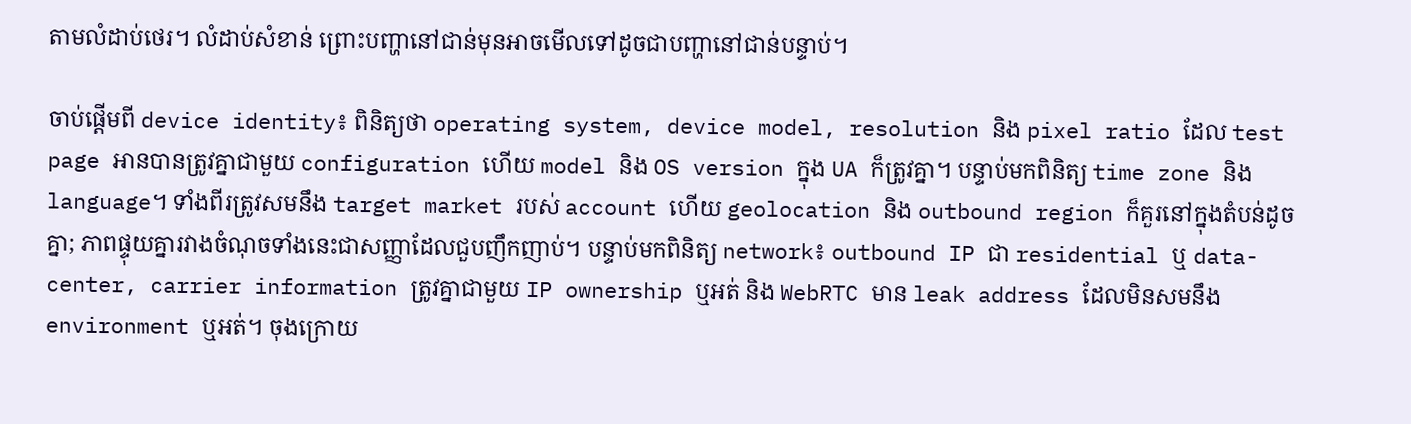តាមលំដាប់ថេរ។ លំដាប់សំខាន់ ព្រោះបញ្ហានៅជាន់មុនអាចមើលទៅដូចជាបញ្ហានៅជាន់បន្ទាប់។

ចាប់ផ្តើមពី device identity៖ ពិនិត្យថា operating system, device model, resolution និង pixel ratio ដែល test page អានបានត្រូវគ្នាជាមួយ configuration ហើយ model និង OS version ក្នុង UA ក៏ត្រូវគ្នា។ បន្ទាប់មកពិនិត្យ time zone និង language។ ទាំងពីរត្រូវសមនឹង target market របស់ account ហើយ geolocation និង outbound region ក៏គួរនៅក្នុងតំបន់ដូចគ្នា; ភាពផ្ទុយគ្នារវាងចំណុចទាំងនេះជាសញ្ញាដែលជួបញឹកញាប់។ បន្ទាប់មកពិនិត្យ network៖ outbound IP ជា residential ឬ data-center, carrier information ត្រូវគ្នាជាមួយ IP ownership ឬអត់ និង WebRTC មាន leak address ដែលមិនសមនឹង environment ឬអត់។ ចុងក្រោយ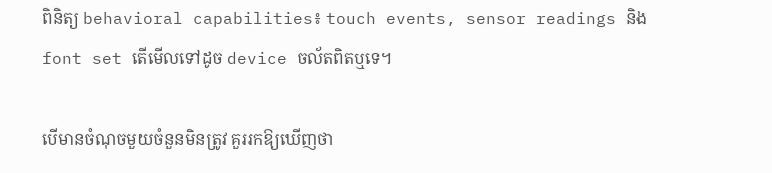ពិនិត្យ behavioral capabilities៖ touch events, sensor readings និង font set តើមើលទៅដូច device ចល័តពិតឬទេ។

បើមានចំណុចមួយចំនួនមិនត្រូវ គួររកឱ្យឃើញថា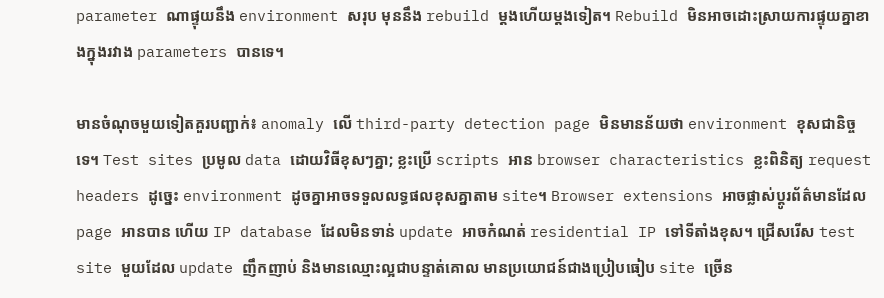parameter ណាផ្ទុយនឹង environment សរុប មុននឹង rebuild ម្តងហើយម្តងទៀត។ Rebuild មិនអាចដោះស្រាយការផ្ទុយគ្នាខាងក្នុងរវាង parameters បានទេ។

មានចំណុចមួយទៀតគួរបញ្ជាក់៖ anomaly លើ third-party detection page មិនមានន័យថា environment ខុសជានិច្ចទេ។ Test sites ប្រមូល data ដោយវិធីខុសៗគ្នា; ខ្លះប្រើ scripts អាន browser characteristics ខ្លះពិនិត្យ request headers ដូច្នេះ environment ដូចគ្នាអាចទទួលលទ្ធផលខុសគ្នាតាម site។ Browser extensions អាចផ្លាស់ប្ដូរព័ត៌មានដែល page អានបាន ហើយ IP database ដែលមិនទាន់ update អាចកំណត់ residential IP ទៅទីតាំងខុស។ ជ្រើសរើស test site មួយដែល update ញឹកញាប់ និងមានឈ្មោះល្អជាបន្ទាត់គោល មានប្រយោជន៍ជាងប្រៀបធៀប site ច្រើន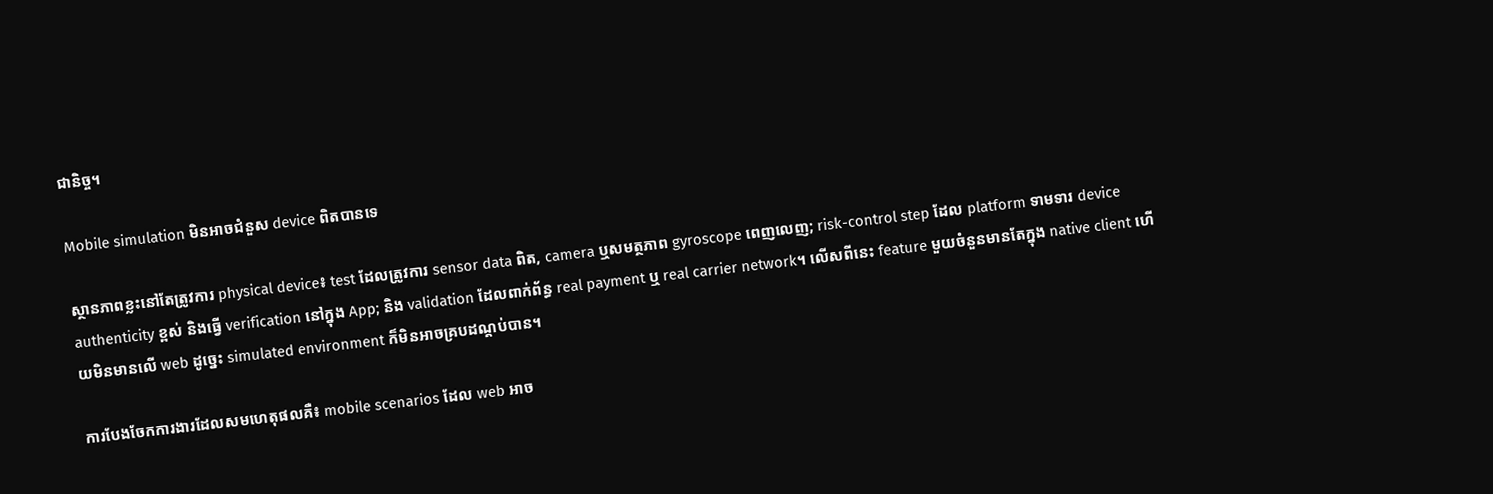ជានិច្ច។

Mobile simulation មិនអាចជំនួស device ពិតបានទេ

ស្ថានភាពខ្លះនៅតែត្រូវការ physical device៖ test ដែលត្រូវការ sensor data ពិត, camera ឬសមត្ថភាព gyroscope ពេញលេញ; risk-control step ដែល platform ទាមទារ device authenticity ខ្ពស់ និងធ្វើ verification នៅក្នុង App; និង validation ដែលពាក់ព័ន្ធ real payment ឬ real carrier network។ លើសពីនេះ feature មួយចំនួនមានតែក្នុង native client ហើយមិនមានលើ web ដូច្នេះ simulated environment ក៏មិនអាចគ្របដណ្តប់បាន។

ការបែងចែកការងារដែលសមហេតុផលគឺ៖ mobile scenarios ដែល web អាច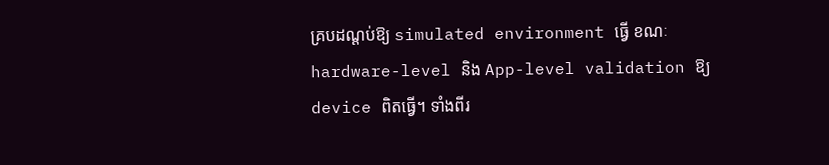គ្របដណ្តប់ឱ្យ simulated environment ធ្វើ ខណៈ hardware-level និង App-level validation ឱ្យ device ពិតធ្វើ។ ទាំងពីរ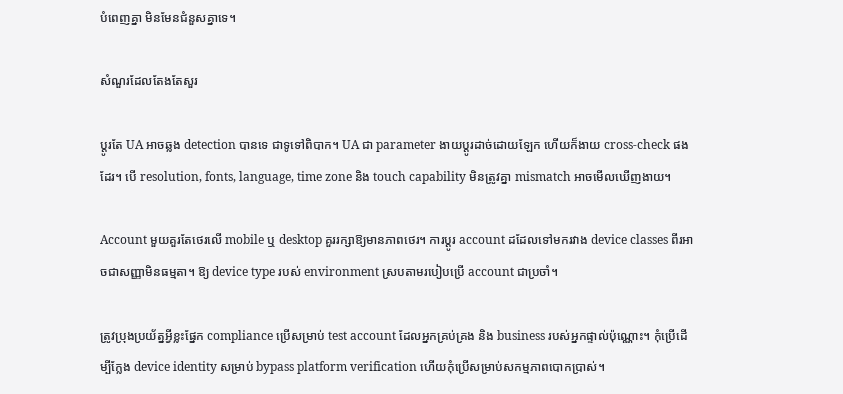បំពេញគ្នា មិនមែនជំនួសគ្នាទេ។

សំណួរដែលតែងតែសួរ

ប្ដូរតែ UA អាចឆ្លង detection បានទេ ជាទូទៅពិបាក។ UA ជា parameter ងាយប្ដូរដាច់ដោយឡែក ហើយក៏ងាយ cross-check ផងដែរ។ បើ resolution, fonts, language, time zone និង touch capability មិនត្រូវគ្នា mismatch អាចមើលឃើញងាយ។

Account មួយគួរតែថេរលើ mobile ឬ desktop គួររក្សាឱ្យមានភាពថេរ។ ការប្ដូរ account ដដែលទៅមករវាង device classes ពីរអាចជាសញ្ញាមិនធម្មតា។ ឱ្យ device type របស់ environment ស្របតាមរបៀបប្រើ account ជាប្រចាំ។

ត្រូវប្រុងប្រយ័ត្នអ្វីខ្លះផ្នែក compliance ប្រើសម្រាប់ test account ដែលអ្នកគ្រប់គ្រង និង business របស់អ្នកផ្ទាល់ប៉ុណ្ណោះ។ កុំប្រើដើម្បីក្លែង device identity សម្រាប់ bypass platform verification ហើយកុំប្រើសម្រាប់សកម្មភាពបោកប្រាស់។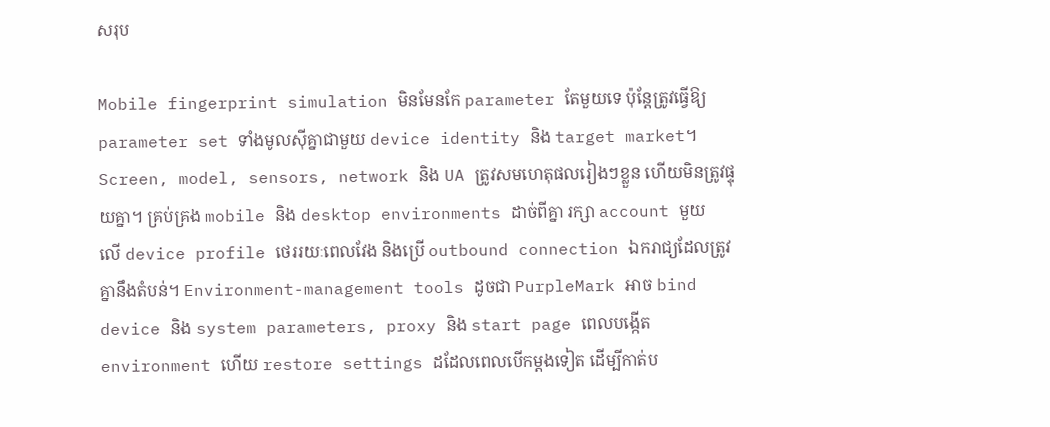សរុប

Mobile fingerprint simulation មិនមែនកែ parameter តែមួយទេ ប៉ុន្តែត្រូវធ្វើឱ្យ parameter set ទាំងមូលស៊ីគ្នាជាមួយ device identity និង target market។ Screen, model, sensors, network និង UA ត្រូវសមហេតុផលរៀងៗខ្លួន ហើយមិនត្រូវផ្ទុយគ្នា។ គ្រប់គ្រង mobile និង desktop environments ដាច់ពីគ្នា រក្សា account មួយលើ device profile ថេររយៈពេលវែង និងប្រើ outbound connection ឯករាជ្យដែលត្រូវគ្នានឹងតំបន់។ Environment-management tools ដូចជា PurpleMark អាច bind device និង system parameters, proxy និង start page ពេលបង្កើត environment ហើយ restore settings ដដែលពេលបើកម្តងទៀត ដើម្បីកាត់ប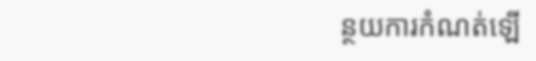ន្ថយការកំណត់ឡើ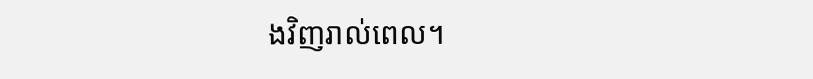ងវិញរាល់ពេល។